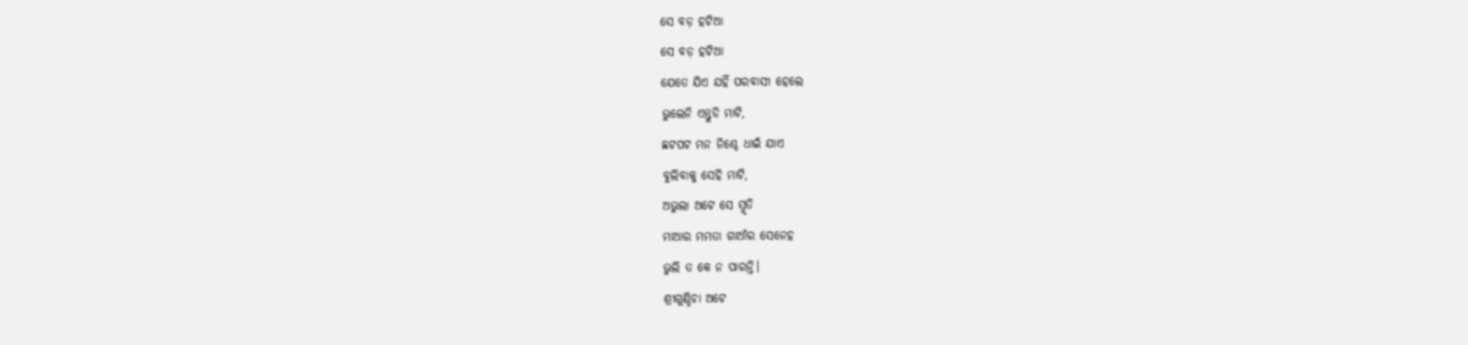ସେ ବଡ଼ ହଟିଆ
ସେ ବଡ଼ ହଟିଆ
ଯେତେ ଯିଏ ଯହିଁ ପରବାସୀ ହେଲେ
ଭୁଲେନି ଏନ୍ତୁଡି ମାଟି,
ଛଟପଟ ମନ ନିଶ୍ଚେ ଧାଇଁ ଯାଏ
ବୁଲିବାକୁ ସେହି ମାଟି,
ଅଭୁଲା ଅଟେ ସେ ସ୍ମୃତି
ମାଆର ମମତା ଗାଆଁର ସେନେହ
ଭୁଲି ତ କେ ନ ପାରନ୍ତି।
ଶ୍ରୀଗୁଣ୍ଡିଚା ଅଟେ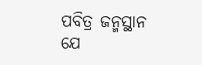ପବିତ୍ର ଜନ୍ମସ୍ଥାନ
ଯେ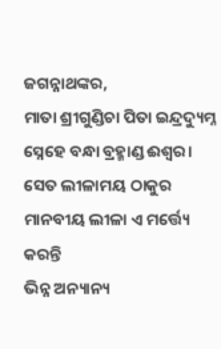ଜଗନ୍ନାଥଙ୍କର,
ମାତା ଶ୍ରୀଗୁଣ୍ଡିଚା ପିତା ଇନ୍ଦ୍ରଦ୍ୟୁମ୍ନ
ସ୍ନେହେ ବନ୍ଧା ବ୍ରହ୍ମାଣ୍ଡ ଈଶ୍ୱର।
ସେତ ଲୀଳାମୟ ଠାକୁର
ମାନବୀୟ ଲୀଳା ଏ ମର୍ତ୍ତ୍ୟେ କରନ୍ତି
ଭିନ୍ନ ଅନ୍ୟାନ୍ୟ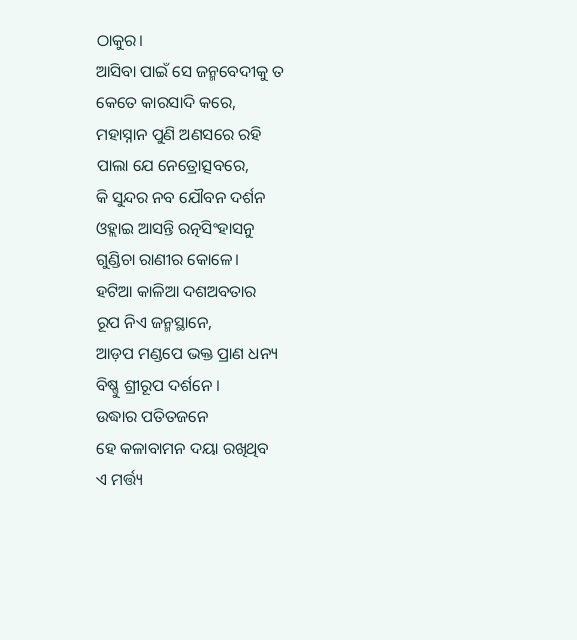ଠାକୁର।
ଆସିବା ପାଇଁ ସେ ଜନ୍ମବେଦୀକୁ ତ
କେତେ କାରସାଦି କରେ,
ମହାସ୍ନାନ ପୁଣି ଅଣସରେ ରହି
ପାଲା ଯେ ନେତ୍ରୋତ୍ସବରେ,
କି ସୁନ୍ଦର ନବ ଯୌବନ ଦର୍ଶନ
ଓହ୍ଲାଇ ଆସନ୍ତି ରତ୍ନସିଂହାସନୁ
ଗୁଣ୍ଡିଚା ରାଣୀର କୋଳେ।
ହଟିଆ କାଳିଆ ଦଶଅବତାର
ରୂପ ନିଏ ଜନ୍ମସ୍ଥାନେ,
ଆଡ଼ପ ମଣ୍ଡପେ ଭକ୍ତ ପ୍ରାଣ ଧନ୍ୟ
ବିଷ୍ଣୁ ଶ୍ରୀରୂପ ଦର୍ଶନେ ।
ଉଦ୍ଧାର ପତିତଜନେ
ହେ କଳାବାମନ ଦୟା ରଖିଥିବ
ଏ ମର୍ତ୍ତ୍ୟ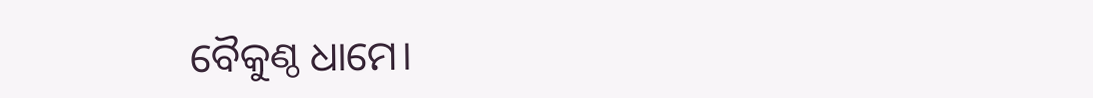ବୈକୁଣ୍ଠ ଧାମେ।